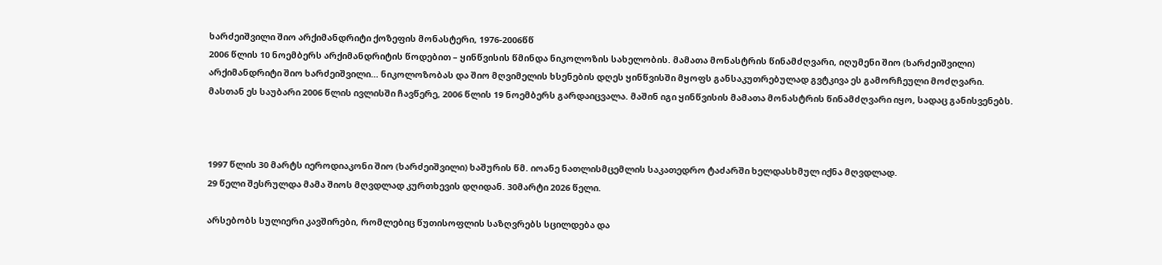ხარძეიშვილი შიო არქიმანდრიტი ქოზეფის მონასტერი, 1976-2006წწ
2006 წლის 10 ნოემბერს არქიმანდრიტის წოდებით – ყინწვისის წმინდა ნიკოლოზის სახელობის. მამათა მონასტრის წინამძღვარი, იღუმენი შიო (ხარძეიშვილი)
არქიმანდრიტი შიო ხარძეიშვილი… ნიკოლოზობას და შიო მღვიმელის ხსენების დღეს ყინწვისში მყოფს განსაკუთრებულად გვტკივა ეს გამორჩეული მოძღვარი.
მასთან ეს საუბარი 2006 წლის ივლისში ჩავწერე, 2006 წლის 19 ნოემბერს გარდაიცვალა. მაშინ იგი ყინწვისის მამათა მონასტრის წინამძღვარი იყო, სადაც განისვენებს.



1997 წლის 30 მარტს იეროდიაკონი შიო (ხარძეიშვილი) ხაშურის წმ. იოანე ნათლისმცემლის საკათედრო ტაძარში ხელდასხმულ იქნა მღვდლად.
29 წელი შესრულდა მამა შიოს მღვდლად კურთხევის დღიდან. 30მარტი 2026 წელი.

არსებობს სულიერი კავშირები, რომლებიც წუთისოფლის საზღვრებს სცილდება და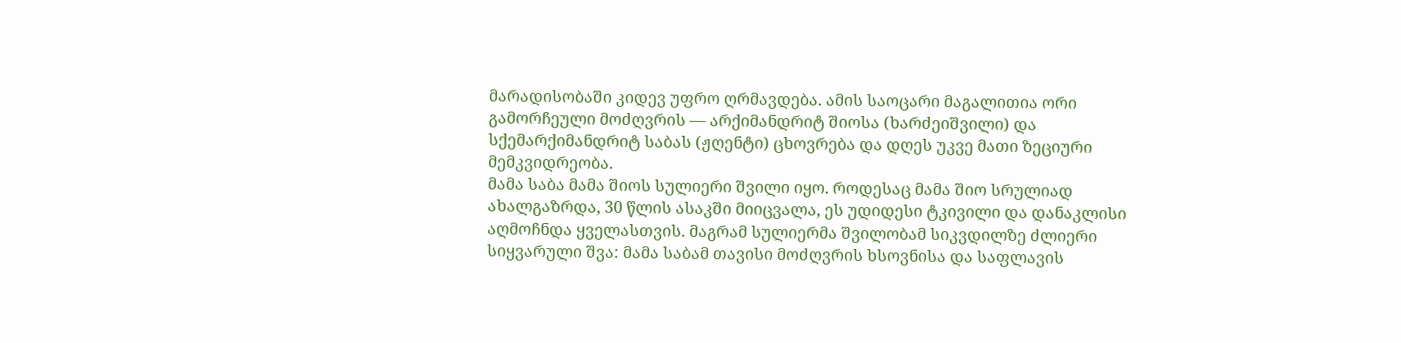მარადისობაში კიდევ უფრო ღრმავდება. ამის საოცარი მაგალითია ორი გამორჩეული მოძღვრის — არქიმანდრიტ შიოსა (ხარძეიშვილი) და სქემარქიმანდრიტ საბას (ჟღენტი) ცხოვრება და დღეს უკვე მათი ზეციური მემკვიდრეობა.
მამა საბა მამა შიოს სულიერი შვილი იყო. როდესაც მამა შიო სრულიად ახალგაზრდა, 30 წლის ასაკში მიიცვალა, ეს უდიდესი ტკივილი და დანაკლისი აღმოჩნდა ყველასთვის. მაგრამ სულიერმა შვილობამ სიკვდილზე ძლიერი სიყვარული შვა: მამა საბამ თავისი მოძღვრის ხსოვნისა და საფლავის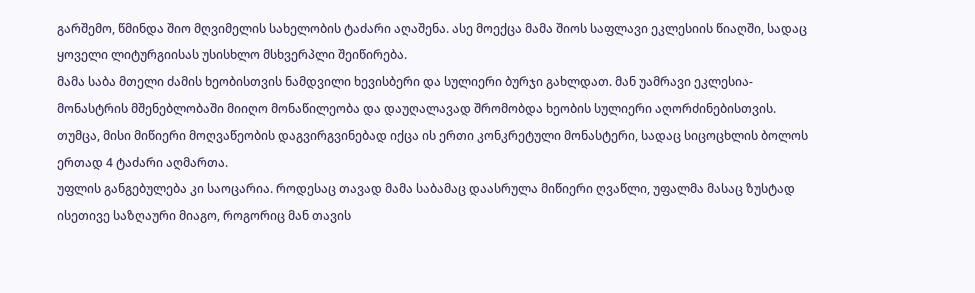გარშემო, წმინდა შიო მღვიმელის სახელობის ტაძარი აღაშენა. ასე მოექცა მამა შიოს საფლავი ეკლესიის წიაღში, სადაც ყოველი ლიტურგიისას უსისხლო მსხვერპლი შეიწირება.
მამა საბა მთელი ძამის ხეობისთვის ნამდვილი ხევისბერი და სულიერი ბურჯი გახლდათ. მან უამრავი ეკლესია-მონასტრის მშენებლობაში მიიღო მონაწილეობა და დაუღალავად შრომობდა ხეობის სულიერი აღორძინებისთვის. თუმცა, მისი მიწიერი მოღვაწეობის დაგვირგვინებად იქცა ის ერთი კონკრეტული მონასტერი, სადაც სიცოცხლის ბოლოს ერთად 4 ტაძარი აღმართა.
უფლის განგებულება კი საოცარია. როდესაც თავად მამა საბამაც დაასრულა მიწიერი ღვაწლი, უფალმა მასაც ზუსტად ისეთივე საზღაური მიაგო, როგორიც მან თავის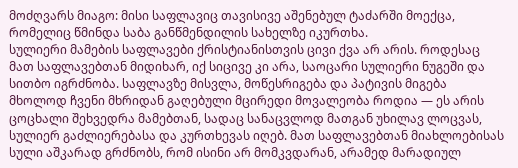მოძღვარს მიაგო: მისი საფლავიც თავისივე აშენებულ ტაძარში მოექცა, რომელიც წმინდა საბა განწმენდილის სახელზე იკურთხა.
სულიერი მამების საფლავები ქრისტიანისთვის ცივი ქვა არ არის. როდესაც მათ საფლავებთან მიდიხარ, იქ სიცივე კი არა, საოცარი სულიერი ნუგეში და სითბო იგრძნობა. საფლავზე მისვლა, მოწესრიგება და პატივის მიგება მხოლოდ ჩვენი მხრიდან გაღებული მცირედი მოვალეობა როდია — ეს არის ცოცხალი შეხვედრა მამებთან, სადაც სანაცვლოდ მათგან უხილავ ლოცვას, სულიერ გაძლიერებასა და კურთხევას იღებ. მათ საფლავებთან მიახლოებისას სული აშკარად გრძნობს, რომ ისინი არ მომკვდარან, არამედ მარადიულ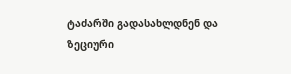ტაძარში გადასახლდნენ და ზეციური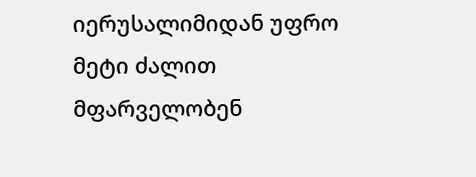იერუსალიმიდან უფრო მეტი ძალით მფარველობენ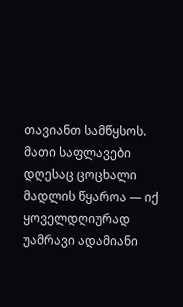თავიანთ სამწყსოს.
მათი საფლავები დღესაც ცოცხალი მადლის წყაროა — იქ ყოველდღიურად უამრავი ადამიანი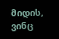მიდის, ვინც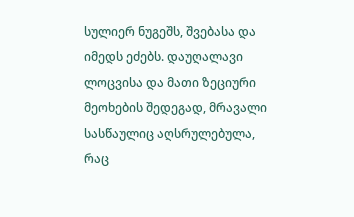სულიერ ნუგეშს, შვებასა და იმედს ეძებს. დაუღალავი ლოცვისა და მათი ზეციური მეოხების შედეგად, მრავალი სასწაულიც აღსრულებულა, რაც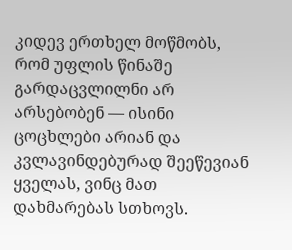კიდევ ერთხელ მოწმობს, რომ უფლის წინაშე გარდაცვლილნი არ არსებობენ — ისინი ცოცხლები არიან და კვლავინდებურად შეეწევიან ყველას, ვინც მათ დახმარებას სთხოვს.